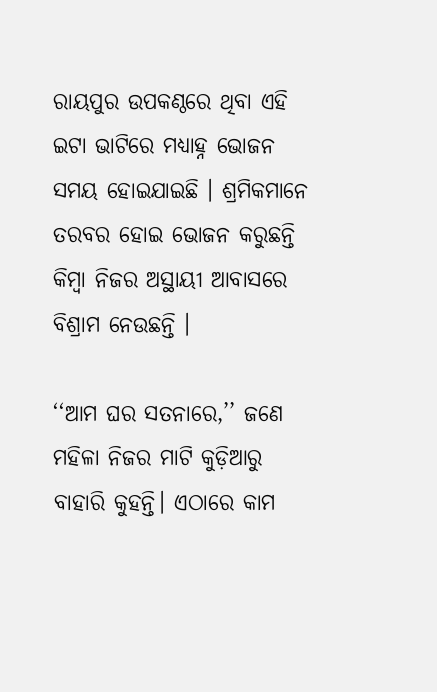ରାୟପୁର ଉପକଣ୍ଠରେ ଥିବା ଏହି ଇଟା ଭାଟିରେ ମଧ୍ୟାହ୍ନ ଭୋଜନ ସମୟ ହୋଇଯାଇଛି । ଶ୍ରମିକମାନେ ତରବର ହୋଇ ଭୋଜନ କରୁଛନ୍ତି କିମ୍ବା ନିଜର ଅସ୍ଥାୟୀ ଆବାସରେ ବିଶ୍ରାମ ନେଉଛନ୍ତି ।

‘‘ଆମ ଘର ସତନାରେ,’’ ଜଣେ ମହିଳା ନିଜର ମାଟି କୁଡ଼ିଆରୁ ବାହାରି କୁହନ୍ତି। ଏଠାରେ କାମ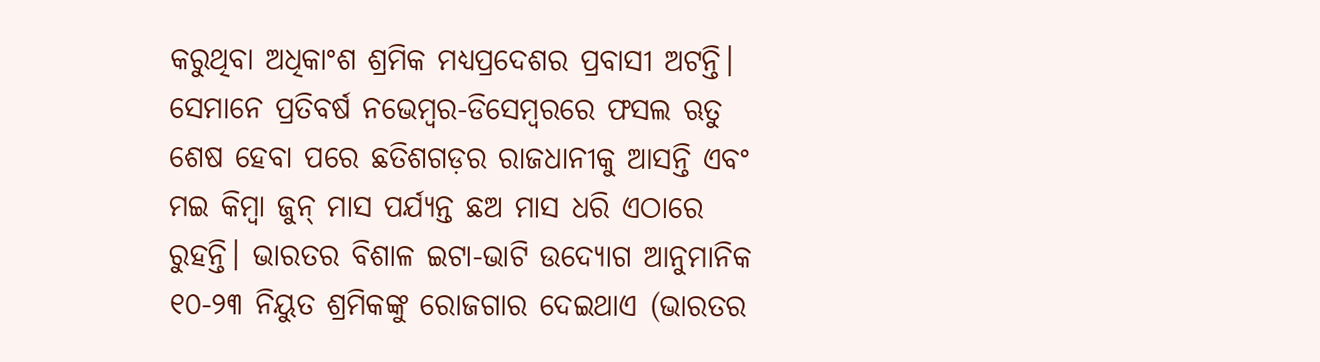କରୁଥିବା ଅଧିକାଂଶ ଶ୍ରମିକ ମଧ୍ୟପ୍ରଦେଶର ପ୍ରବାସୀ ଅଟନ୍ତି। ସେମାନେ ପ୍ରତିବର୍ଷ ନଭେମ୍ବର-ଡିସେମ୍ବରରେ ଫସଲ ଋତୁ ଶେଷ ହେବା ପରେ ଛତିଶଗଡ଼ର ରାଜଧାନୀକୁ ଆସନ୍ତି ଏବଂ ମଇ କିମ୍ବା ଜୁନ୍‌ ମାସ ପର୍ଯ୍ୟନ୍ତ ଛଅ ମାସ ଧରି ଏଠାରେ ରୁହନ୍ତି। ଭାରତର ବିଶାଳ ଇଟା-ଭାଟି ଉଦ୍ୟୋଗ ଆନୁମାନିକ ୧୦-୨୩ ନିୟୁତ ଶ୍ରମିକଙ୍କୁ ରୋଜଗାର ଦେଇଥାଏ (ଭାରତର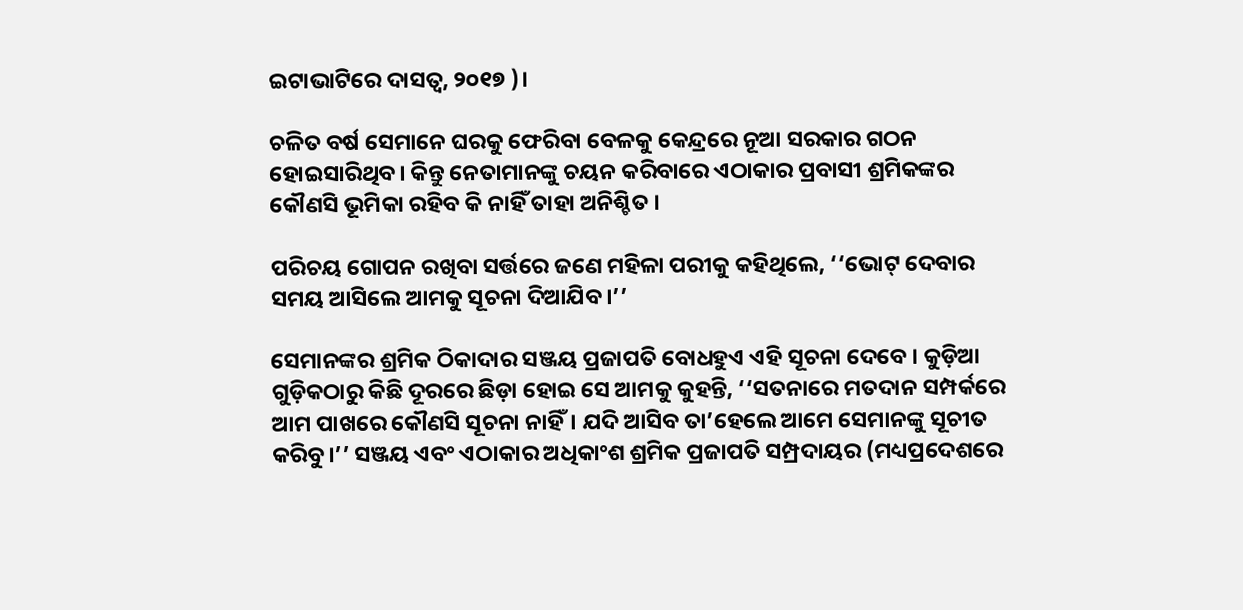ଇଟାଭାଟିରେ ଦାସତ୍ୱ, ୨୦୧୭ )।

ଚଳିତ ବର୍ଷ ସେମାନେ ଘରକୁ ଫେରିବା ବେଳକୁ କେନ୍ଦ୍ରରେ ନୂଆ ସରକାର ଗଠନ ହୋଇସାରିଥିବ। କିନ୍ତୁ ନେତାମାନଙ୍କୁ ଚୟନ କରିବାରେ ଏଠାକାର ପ୍ରବାସୀ ଶ୍ରମିକଙ୍କର କୌଣସି ଭୂମିକା ରହିବ କି ନାହିଁ ତାହା ଅନିଶ୍ଚିତ ।

ପରିଚୟ ଗୋପନ ରଖିବା ସର୍ତ୍ତରେ ଜଣେ ମହିଳା ପରୀକୁ କହିଥିଲେ, ‘‘ଭୋଟ୍‌ ଦେବାର ସମୟ ଆସିଲେ ଆମକୁ ସୂଚନା ଦିଆଯିବ।’’

ସେମାନଙ୍କର ଶ୍ରମିକ ଠିକାଦାର ସଞ୍ଜୟ ପ୍ରଜାପତି ବୋଧହୁଏ ଏହି ସୂଚନା ଦେବେ । କୁଡ଼ିଆ ଗୁଡ଼ିକଠାରୁ କିଛି ଦୂରରେ ଛିଡ଼ା ହୋଇ ସେ ଆମକୁ କୁହନ୍ତି, ‘‘ସତନାରେ ମତଦାନ ସମ୍ପର୍କରେ ଆମ ପାଖରେ କୌଣସି ସୂଚନା ନାହିଁ। ଯଦି ଆସିବ ତା’ହେଲେ ଆମେ ସେମାନଙ୍କୁ ସୂଚୀତ କରିବୁ।’’ ସଞ୍ଜୟ ଏବଂ ଏଠାକାର ଅଧିକାଂଶ ଶ୍ରମିକ ପ୍ରଜାପତି ସମ୍ପ୍ରଦାୟର (ମଧ୍ୟପ୍ରଦେଶରେ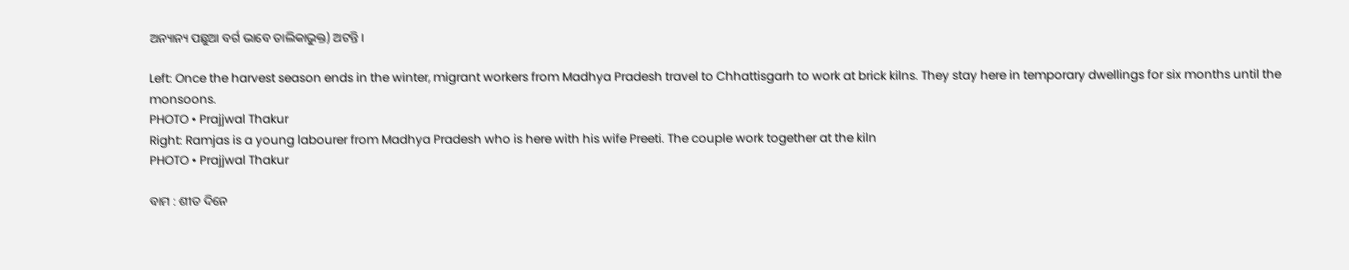ଅନ୍ୟାନ୍ୟ ପଛୁଆ ବର୍ଗ ଭାବେ ତାଲିକାଭୁକ୍ତ) ଅଟନ୍ତି ।

Left: Once the harvest season ends in the winter, migrant workers from Madhya Pradesh travel to Chhattisgarh to work at brick kilns. They stay here in temporary dwellings for six months until the monsoons.
PHOTO • Prajjwal Thakur
Right: Ramjas is a young labourer from Madhya Pradesh who is here with his wife Preeti. The couple work together at the kiln
PHOTO • Prajjwal Thakur

ବାମ : ଶୀତ ଦିନେ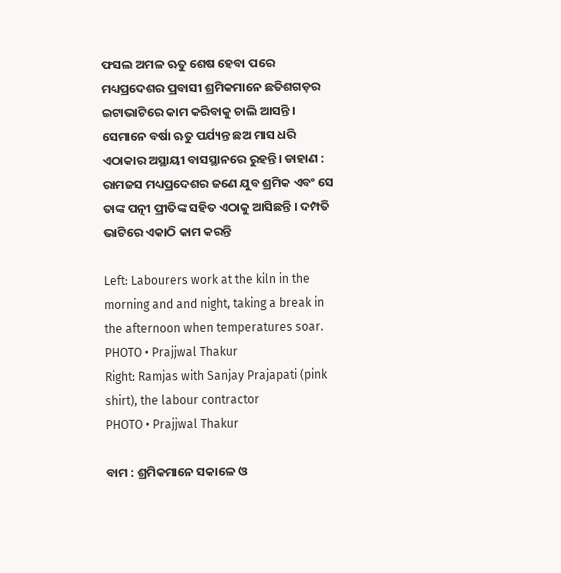ଫସଲ ଅମଳ ଋତୁ ଶେଷ ହେବା ପରେ ମଧ୍ୟପ୍ରଦେଶର ପ୍ରବାସୀ ଶ୍ରମିକମାନେ ଛତିଶଗଡ଼ର ଇଟାଭାଟିରେ କାମ କରିବାକୁ ଚାଲି ଆସନ୍ତି । ସେମାନେ ବର୍ଷା ଋତୁ ପର୍ଯ୍ୟନ୍ତ ଛଅ ମାସ ଧରି ଏଠାକାର ଅସ୍ଥାୟୀ ବାସସ୍ଥାନରେ ରୁହନ୍ତି। ଡାହାଣ : ରାମଜସ ମଧ୍ୟପ୍ରଦେଶର ଜଣେ ଯୁବ ଶ୍ରମିକ ଏବଂ ସେ ତାଙ୍କ ପତ୍ନୀ ପ୍ରୀତିଙ୍କ ସହିତ ଏଠାକୁ ଆସିଛନ୍ତି । ଦମ୍ପତି ଭାଟିରେ ଏକାଠି କାମ କରନ୍ତି

Left: Labourers work at the kiln in the morning and and night, taking a break in the afternoon when temperatures soar.
PHOTO • Prajjwal Thakur
Right: Ramjas with Sanjay Prajapati (pink shirt), the labour contractor
PHOTO • Prajjwal Thakur

ବାମ : ଶ୍ରମିକମାନେ ସକାଳେ ଓ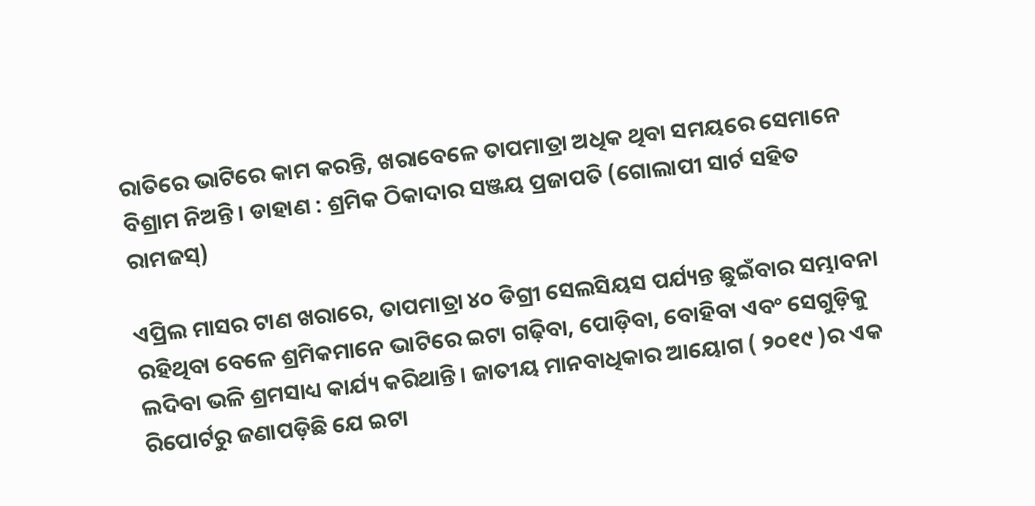ରାତିରେ ଭାଟିରେ କାମ କରନ୍ତି, ଖରାବେଳେ ତାପମାତ୍ରା ଅଧିକ ଥିବା ସମୟରେ ସେମାନେ ବିଶ୍ରାମ ନିଅନ୍ତି। ଡାହାଣ : ଶ୍ରମିକ ଠିକାଦାର ସଞ୍ଜୟ ପ୍ରଜାପତି (ଗୋଲାପୀ ସାର୍ଟ ସହିତ ରାମଜସ୍‌)

ଏପ୍ରିଲ ମାସର ଟାଣ ଖରାରେ, ତାପମାତ୍ରା ୪୦ ଡିଗ୍ରୀ ସେଲସିୟସ ପର୍ଯ୍ୟନ୍ତ ଛୁଇଁବାର ସମ୍ଭାବନା ରହିଥିବା ବେଳେ ଶ୍ରମିକମାନେ ଭାଟିରେ ଇଟା ଗଢ଼ିବା, ପୋଡ଼ିବା, ବୋହିବା ଏବଂ ସେଗୁଡ଼ିକୁ ଲଦିବା ଭଳି ଶ୍ରମସାଧ୍ୟ କାର୍ଯ୍ୟ କରିଥାନ୍ତି। ଜାତୀୟ ମାନବାଧିକାର ଆୟୋଗ ( ୨୦୧୯ )ର ଏକ ରିପୋର୍ଟରୁ ଜଣାପଡ଼ିଛି ଯେ ଇଟା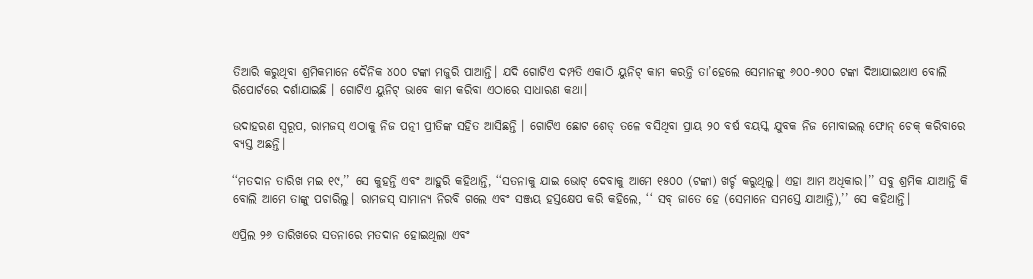ତିଆରି କରୁଥିବା ଶ୍ରମିକମାନେ ଦୈନିକ ୪୦୦ ଟଙ୍କା ମଜୁରି ପାଆନ୍ତି। ଯଦି ଗୋଟିଏ ଦମ୍ପତି ଏକାଠି ୟୁନିଟ୍‌ କାମ କରନ୍ତି ତା’ହେଲେ ସେମାନଙ୍କୁ ୬୦୦-୭୦୦ ଟଙ୍କା ଦିଆଯାଇଥାଏ ବୋଲି ରିପୋର୍ଟରେ ଦର୍ଶାଯାଇଛି । ଗୋଟିଏ ୟୁନିଟ୍‌ ଭାବେ କାମ କରିବା ଏଠାରେ ସାଧାରଣ କଥା।

ଉଦାହରଣ ସ୍ୱରୂପ, ରାମଜସ୍‌ ଏଠାକୁ ନିଜ ପତ୍ନୀ ପ୍ରୀତିଙ୍କ ସହିତ ଆସିଛନ୍ତି । ଗୋଟିଏ ଛୋଟ ଶେଡ୍‌ ତଳେ ବସିଥିବା ପ୍ରାୟ ୨୦ ବର୍ଷ ବୟସ୍କ ଯୁବକ ନିଜ ମୋବାଇଲ୍‌ ଫୋନ୍‌ ଚେକ୍‌ କରିବାରେ ବ୍ୟସ୍ତ ଅଛନ୍ତି।

‘‘ମତଦାନ ତାରିଖ ମଇ ୧୯,’’ ସେ କୁହନ୍ତି ଏବଂ ଆହୁରି କହିଥାନ୍ତି, ‘‘ସତନାକୁ ଯାଇ ଭୋଟ୍‌ ଦେବାକୁ ଆମେ ୧୫୦୦ (ଟଙ୍କା) ଖର୍ଚ୍ଚ କରୁଥିଲୁ। ଏହା ଆମ ଅଧିକାର।’’ ସବୁ ଶ୍ରମିକ ଯାଆନ୍ତି କି ବୋଲି ଆମେ ତାଙ୍କୁ ପଚାରିଲୁ। ରାମଜସ୍‌ ସାମାନ୍ୟ ନିରବି ଗଲେ ଏବଂ ସଞ୍ଜୟ ହସ୍ତକ୍ଷେପ କରି କହିଲେ, ‘‘ ସବ୍‌ ଜାତେ ହେ (ସେମାନେ ସମସ୍ତେ ଯାଆନ୍ତି),’’ ସେ କହିଥାନ୍ତି।

ଏପ୍ରିଲ ୨୬ ତାରିଖରେ ସତନାରେ ମତଦାନ ହୋଇଥିଲା ଏବଂ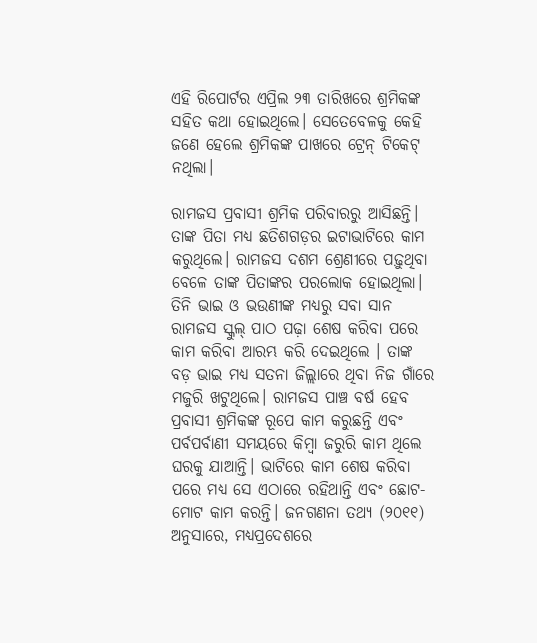ଏହି ରିପୋର୍ଟର ଏପ୍ରିଲ ୨୩ ତାରିଖରେ ଶ୍ରମିକଙ୍କ ସହିତ କଥା ହୋଇଥିଲେ। ସେତେବେଳକୁ କେହି ଜଣେ ହେଲେ ଶ୍ରମିକଙ୍କ ପାଖରେ ଟ୍ରେନ୍‌ ଟିକେଟ୍‌ ନଥିଲା।

ରାମଜସ ପ୍ରବାସୀ ଶ୍ରମିକ ପରିବାରରୁ ଆସିଛନ୍ତି। ତାଙ୍କ ପିତା ମଧ୍ୟ ଛତିଶଗଡ଼ର ଇଟାଭାଟିରେ କାମ କରୁଥିଲେ। ରାମଜସ ଦଶମ ଶ୍ରେଣୀରେ ପଢ଼ୁଥିବା ବେଳେ ତାଙ୍କ ପିତାଙ୍କର ପରଲୋକ ହୋଇଥିଲା। ତିନି ଭାଇ ଓ ଭଉଣୀଙ୍କ ମଧ୍ୟରୁ ସବା ସାନ ରାମଜସ ସ୍କୁଲ୍‌ ପାଠ ପଢ଼ା ଶେଷ କରିବା ପରେ କାମ କରିବା ଆରମ୍ଭ କରି ଦେଇଥିଲେ । ତାଙ୍କ ବଡ଼ ଭାଇ ମଧ୍ୟ ସତନା ଜିଲ୍ଲାରେ ଥିବା ନିଜ ଗାଁରେ ମଜୁରି ଖଟୁଥିଲେ। ରାମଜସ ପାଞ୍ଚ ବର୍ଷ ହେବ ପ୍ରବାସୀ ଶ୍ରମିକଙ୍କ ରୂପେ କାମ କରୁଛନ୍ତି ଏବଂ ପର୍ବପର୍ବାଣୀ ସମୟରେ କିମ୍ବା ଜରୁରି କାମ ଥିଲେ ଘରକୁ ଯାଆନ୍ତି। ଭାଟିରେ କାମ ଶେଷ କରିବା ପରେ ମଧ୍ୟ ସେ ଏଠାରେ ରହିଥାନ୍ତି ଏବଂ ଛୋଟ-ମୋଟ କାମ କରନ୍ତି। ଜନଗଣନା ତଥ୍ୟ (୨୦୧୧) ଅନୁସାରେ, ମଧ୍ୟପ୍ରଦେଶରେ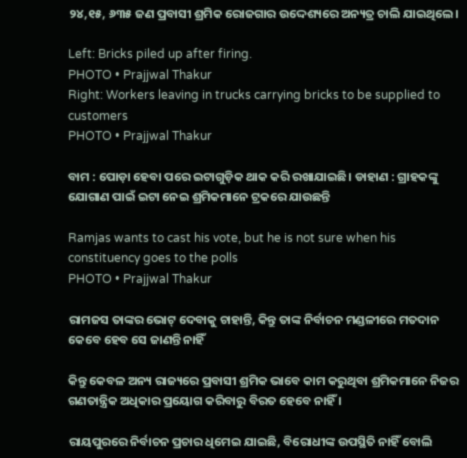୨୪,୧୫, ୬୩୫ ଜଣ ପ୍ରବାସୀ ଶ୍ରମିକ ରୋଜଗାର ଉଦ୍ଦେଶ୍ୟରେ ଅନ୍ୟତ୍ର ଚାଲି ଯାଇଥିଲେ।

Left: Bricks piled up after firing.
PHOTO • Prajjwal Thakur
Right: Workers leaving in trucks carrying bricks to be supplied to customers
PHOTO • Prajjwal Thakur

ବାମ : ପୋଡ଼ା ହେବା ପରେ ଇଟାଗୁଡ଼ିକ ଥାକ କରି ରଖାଯାଇଛି। ଡାହାଣ : ଗ୍ରାହକଙ୍କୁ ଯୋଗାଣ ପାଇଁ ଇଟା ନେଇ ଶ୍ରମିକମାନେ ଟ୍ରକରେ ଯାଉଛନ୍ତି

Ramjas wants to cast his vote, but he is not sure when his constituency goes to the polls
PHOTO • Prajjwal Thakur

ରାମଜସ ତାଙ୍କର ଭୋଟ୍‌ ଦେବାକୁ ଚାହାନ୍ତି, କିନ୍ତୁ ତାଙ୍କ ନିର୍ବାଚନ ମଣ୍ଡଳୀରେ ମତଦାନ କେବେ ହେବ ସେ ଜାଣନ୍ତି ନାହିଁ

କିନ୍ତୁ କେବଳ ଅନ୍ୟ ରାଜ୍ୟରେ ପ୍ରବାସୀ ଶ୍ରମିକ ଭାବେ କାମ କରୁଥିବା ଶ୍ରମିକମାନେ ନିଜର ଗଣତାନ୍ତ୍ରିକ ଅଧିକାର ପ୍ରୟୋଗ କରିବାରୁ ବିରତ ହେବେ ନାହିଁ ।

ରାୟପୁରରେ ନିର୍ବାଚନ ପ୍ରଚାର ଧିମେଇ ଯାଇଛି, ବିରୋଧୀଙ୍କ ଉପସ୍ଥିତି ନାହିଁ ବୋଲି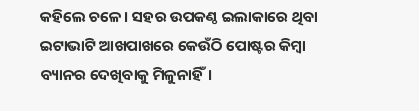କହିଲେ ଚଳେ। ସହର ଉପକଣ୍ଠ ଇଲାକାରେ ଥିବା ଇଟାଭାଟି ଆଖପାଖରେ କେଉଁଠି ପୋଷ୍ଟର କିମ୍ବା ବ୍ୟାନର ଦେଖିବାକୁ ମିଳୁନାହିଁ।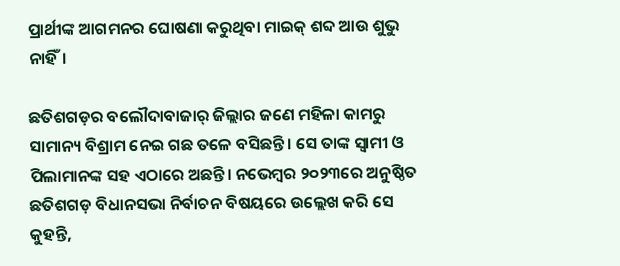ପ୍ରାର୍ଥୀଙ୍କ ଆଗମନର ଘୋଷଣା କରୁଥିବା ମାଇକ୍‌ ଶବ୍ଦ ଆଉ ଶୁଭୁ ନାହିଁ।

ଛତିଶଗଡ଼ର ବଲୌଦାବାଜାର୍‌ ଜିଲ୍ଲାର ଜଣେ ମହିଳା କାମରୁ ସାମାନ୍ୟ ବିଶ୍ରାମ ନେଇ ଗଛ ତଳେ ବସିଛନ୍ତି । ସେ ତାଙ୍କ ସ୍ୱାମୀ ଓ ପିଲାମାନଙ୍କ ସହ ଏଠାରେ ଅଛନ୍ତି। ନଭେମ୍ବର ୨୦୨୩ରେ ଅନୁଷ୍ଠିତ ଛତିଶଗଡ଼ ବିଧାନସଭା ନିର୍ବାଚନ ବିଷୟରେ ଉଲ୍ଲେଖ କରି ସେ କୁହନ୍ତି,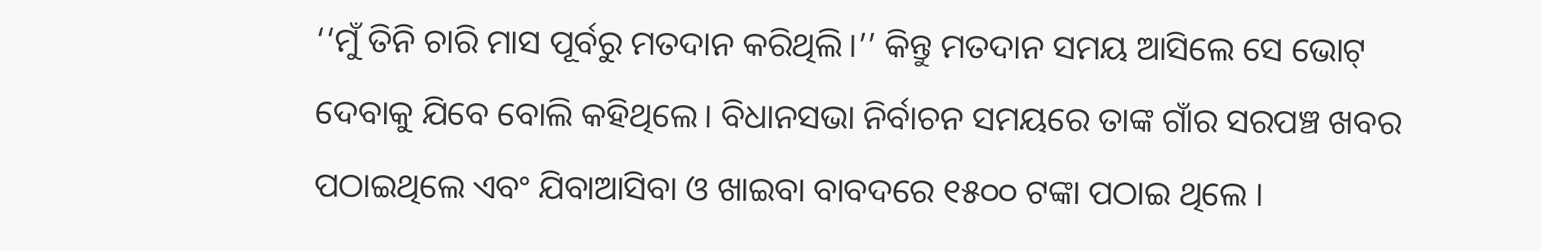‘‘ମୁଁ ତିନି ଚାରି ମାସ ପୂର୍ବରୁ ମତଦାନ କରିଥିଲି।’’ କିନ୍ତୁ ମତଦାନ ସମୟ ଆସିଲେ ସେ ଭୋଟ୍‌ ଦେବାକୁ ଯିବେ ବୋଲି କହିଥିଲେ। ବିଧାନସଭା ନିର୍ବାଚନ ସମୟରେ ତାଙ୍କ ଗାଁର ସରପଞ୍ଚ ଖବର ପଠାଇଥିଲେ ଏବଂ ଯିବାଆସିବା ଓ ଖାଇବା ବାବଦରେ ୧୫୦୦ ଟଙ୍କା ପଠାଇ ଥିଲେ ।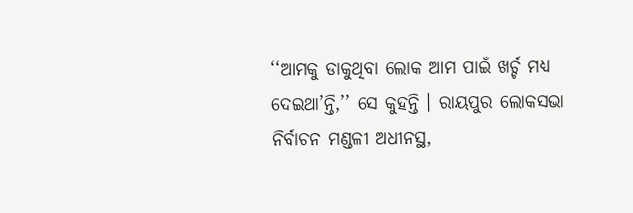‘‘ଆମକୁ ଡାକୁଥିବା ଲୋକ ଆମ ପାଇଁ ଖର୍ଚ୍ଚ ମଧ୍ୟ ଦେଇଥା’ନ୍ତି,’’ ସେ କୁହନ୍ତି । ରାୟପୁର ଲୋକସଭା ନିର୍ବାଚନ ମଣ୍ଡଳୀ ଅଧୀନସ୍ଥ,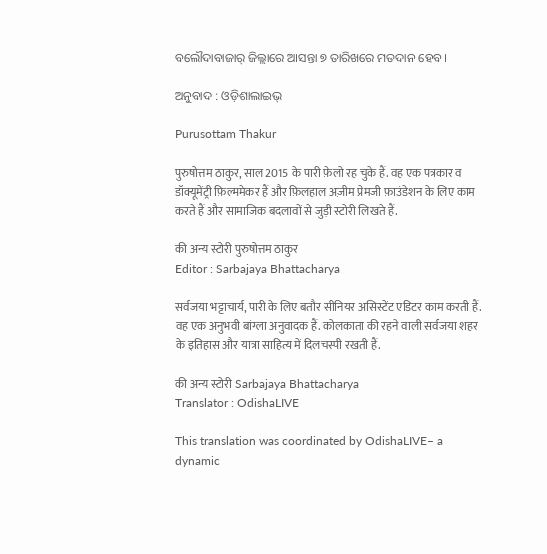ବଲୌଦାବାଜାର୍‌ ଜିଲ୍ଲାରେ ଆସନ୍ତା ୭ ତାରିଖରେ ମତଦାନ ହେବ।

ଅନୁବାଦ : ଓଡ଼ିଶାଲାଇଭ୍‍

Purusottam Thakur

पुरुषोत्तम ठाकुर, साल 2015 के पारी फ़ेलो रह चुके हैं. वह एक पत्रकार व डॉक्यूमेंट्री फ़िल्ममेकर हैं और फ़िलहाल अज़ीम प्रेमजी फ़ाउंडेशन के लिए काम करते हैं और सामाजिक बदलावों से जुड़ी स्टोरी लिखते हैं.

की अन्य स्टोरी पुरुषोत्तम ठाकुर
Editor : Sarbajaya Bhattacharya

सर्वजया भट्टाचार्य, पारी के लिए बतौर सीनियर असिस्टेंट एडिटर काम करती हैं. वह एक अनुभवी बांग्ला अनुवादक हैं. कोलकाता की रहने वाली सर्वजया शहर के इतिहास और यात्रा साहित्य में दिलचस्पी रखती हैं.

की अन्य स्टोरी Sarbajaya Bhattacharya
Translator : OdishaLIVE

This translation was coordinated by OdishaLIVE– a dynamic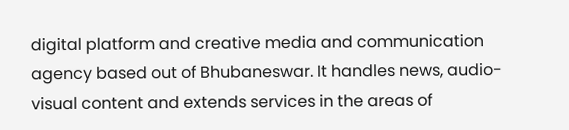digital platform and creative media and communication agency based out of Bhubaneswar. It handles news, audio-visual content and extends services in the areas of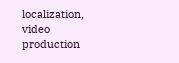localization, video production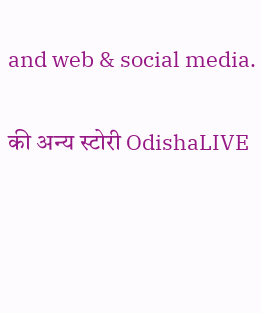and web & social media.

की अन्य स्टोरी OdishaLIVE